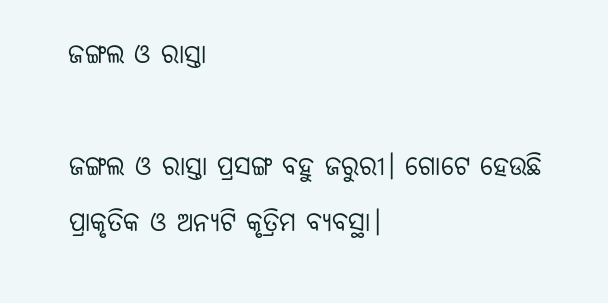ଜଙ୍ଗଲ ଓ ରାସ୍ତା

ଜଙ୍ଗଲ ଓ ରାସ୍ତା ପ୍ରସଙ୍ଗ ବହୁ ଜରୁରୀ। ଗୋଟେ ହେଉଛି ପ୍ରାକୃତିକ ଓ ଅନ୍ୟଟି କୃତ୍ରିମ ବ୍ୟବସ୍ଥା।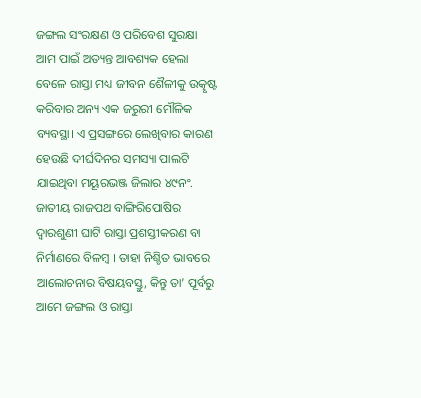ଜଙ୍ଗଲ ସଂରକ୍ଷଣ ଓ ପରିବେଶ ସୁରକ୍ଷା ଆମ ପାଇଁ ଅତ୍ୟନ୍ତ ଆବଶ୍ୟକ ହେଲା ବେଳେ ରାସ୍ତା ମଧ୍ୟ ଜୀବନ ଶୈଳୀକୁ ଉତ୍କୃଷ୍ଟ କରିବାର ଅନ୍ୟ ଏକ ଜରୁରୀ ମୌଳିକ ବ୍ୟବସ୍ଥା। ଏ ପ୍ରସଙ୍ଗରେ ଲେଖିବାର କାରଣ ହେଉଛି ଦୀର୍ଘଦିନର ସମସ୍ୟା ପାଲଟି ଯାଇଥିବା ମୟୂରଭଞ୍ଜ ଜିଲାର ୪୯ନଂ. ଜାତୀୟ ରାଜପଥ ବାଙ୍ଗିରିପୋଷିର ଦ୍ବାରଶୁଣୀ ଘାଟି ରାସ୍ତା ପ୍ରଶସ୍ତୀକରଣ ବା ନିର୍ମାଣରେ ବିଳମ୍ବ । ତାହା ନିଶ୍ଚିତ ଭାବରେ ଆଲୋଚନାର ବିଷୟବସ୍ତୁ, କିନ୍ତୁ ତା’ ପୂର୍ବରୁ ଆମେ ଜଙ୍ଗଲ ଓ ରାସ୍ତା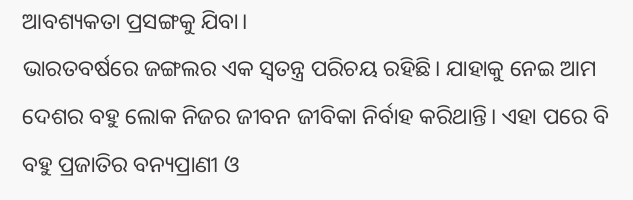ଆବଶ୍ୟକତା ପ୍ରସଙ୍ଗକୁ ଯିବା।
ଭାରତବର୍ଷରେ ଜଙ୍ଗଲର ଏକ ସ୍ବତନ୍ତ୍ର ପରିଚୟ ରହିଛି। ଯାହାକୁ ନେଇ ଆମ ଦେଶର ବହୁ ଲୋକ ନିଜର ଜୀବନ ଜୀବିକା ନିର୍ବାହ କରିଥାନ୍ତି। ଏହା ପରେ ବି ବହୁ ପ୍ରଜାତିର ବନ୍ୟପ୍ରାଣୀ ଓ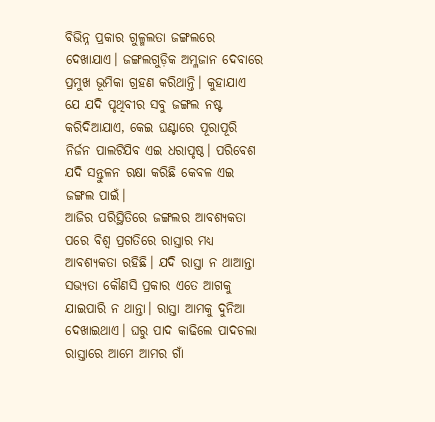ବିଭିନ୍ନ ପ୍ରକାର ଗୁଳ୍ମଲତା ଜଙ୍ଗଲରେ ଦେଖାଯାଏ। ଜଙ୍ଗଲଗୁଡ଼ିକ ଅମ୍ଳଜାନ ଦେବାରେ ପ୍ରମୁଖ ଭୂମିକା ଗ୍ରହଣ କରିଥାନ୍ତି। କୁହାଯାଏ ଯେ ଯଦି ପୃଥିବୀର ସବୁ ଜଙ୍ଗଲ ନଷ୍ଟ କରିଦିଆଯାଏ, କେଇ ଘଣ୍ଟାରେ ପୂରାପୂରି ନିର୍ଜନ ପାଲଟିଯିବ ଏଇ ଧରାପୃଷ୍ଠ। ପରିବେଶ ଯଦି ସନ୍ତୁଳନ ରକ୍ଷା କରିଛି କେବଳ ଏଇ ଜଙ୍ଗଲ ପାଇଁ।
ଆଜିର ପରିସ୍ଥିତିରେ ଜଙ୍ଗଲର ଆବଶ୍ୟକତା ପରେ ବିଶ୍ବ ପ୍ରଗତିରେ ରାସ୍ତାର ମଧ୍ୟ ଆବଶ୍ୟକତା ରହିଛି। ଯଦି ରାସ୍ତା ନ ଥାଆନ୍ତା ସଭ୍ୟତା କୌଣସି ପ୍ରକାର ଏତେ ଆଗକୁ ଯାଇପାରି ନ ଥାନ୍ତା। ରାସ୍ତା ଆମକୁ ଦୁନିଆ ଦେଖାଇଥାଏ। ଘରୁ ପାଦ କାଢିଲେ ପାଦଚଲା ରାସ୍ତାରେ ଆମେ ଆମର ଗାଁ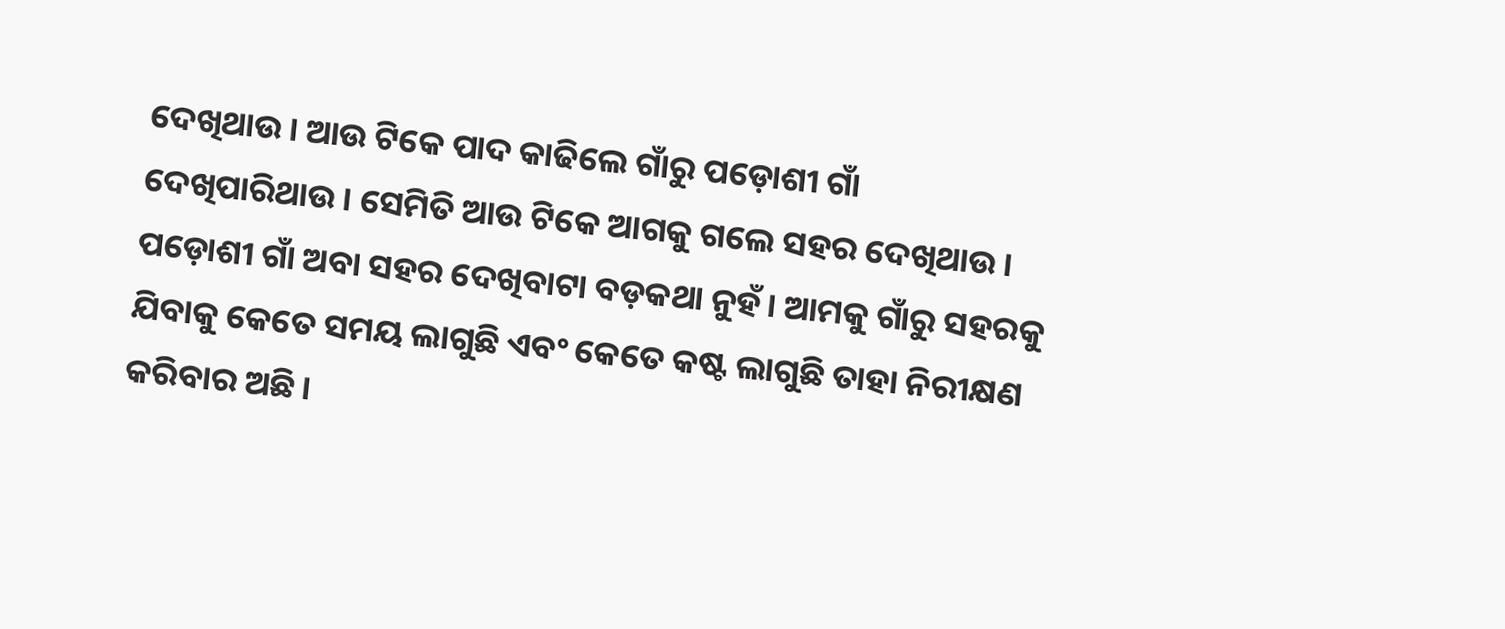ଦେଖିଥାଉ। ଆଉ ଟିକେ ପାଦ କାଢିଲେ ଗାଁରୁ ପଡ଼ୋଶୀ ଗାଁ ଦେଖିପାରିଥାଉ। ସେମିତି ଆଉ ଟିକେ ଆଗକୁ ଗଲେ ସହର ଦେଖିଥାଉ। ପଡ଼ୋଶୀ ଗାଁ ଅବା ସହର ଦେଖିବାଟା ବଡ଼କଥା ନୁହଁ। ଆମକୁ ଗାଁରୁ ସହରକୁ ଯିବାକୁ କେତେ ସମୟ ଲାଗୁଛି ଏବଂ କେତେ କଷ୍ଟ ଲାଗୁଛି ତାହା ନିରୀକ୍ଷଣ କରିବାର ଅଛି।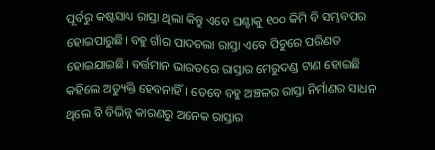ପୂର୍ବରୁ କଷ୍ଟସାଧ୍ୟ ରାସ୍ତା ଥିଲା କିନ୍ତୁ ଏବେ ଘଣ୍ଟାକୁ ୧୦୦ କିମି ବି ସମ୍ଭବପର ହୋଇପାରୁଛି। ବହୁ ଗାଁର ପାଦଚଲା ରାସ୍ତା ଏବେ ପିଚୁରେ ପରିଣତ ହୋଇଯାଇଛି। ବର୍ତ୍ତମାନ ଭାରତରେ ରାସ୍ତାର ମେରୁଦଣ୍ଡ ଟାଣ ହୋଇଛି କହିଲେ ଅତ୍ୟୁକ୍ତି ହେବନାହିଁ। ତେବେ ବହୁ ଅଞ୍ଚଳର ରାସ୍ତା ନିର୍ମାଣର ସାଧନ ଥିଲେ ବି ବିଭିନ୍ନ କାରଣରୁ ଅନେକ ରାସ୍ତାର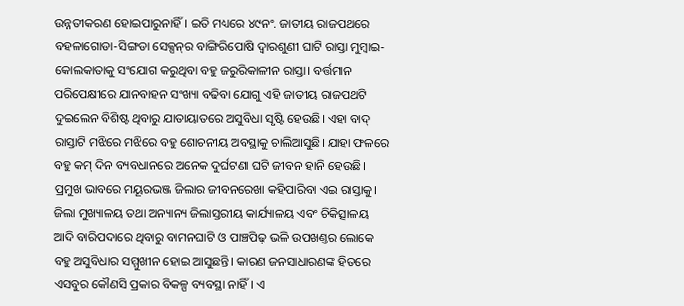ଉନ୍ନତୀକରଣ ହୋଇପାରୁନାହିଁ। ଇତି ମଧ୍ୟରେ ୪୯ନଂ. ଜାତୀୟ ରାଜପଥରେ ବହଳାଗୋଡା-ସିଙ୍ଗଡା ସେକ୍ସନ୍‌ର ବାଙ୍ଗିରିପୋଷି ଦ୍ବାରଶୁଣୀ ଘାଟି ରାସ୍ତା ମୁମ୍ବାଇ-କୋଲକାତାକୁ ସଂଯୋଗ କରୁଥିବା ବହୁ ଜରୁରିକାଳୀନ ରାସ୍ତା। ବର୍ତ୍ତମାନ ପରିପେକ୍ଷୀରେ ଯାନବାହନ ସଂଖ୍ୟା ବଢିବା ଯୋଗୁ ଏହି ଜାତୀୟ ରାଜପଥଟି ଦୁଇଲେନ ବିଶିଷ୍ଟ ଥିବାରୁ ଯାତାୟାତରେ ଅସୁବିଧା ସୃଷ୍ଟି ହେଉଛି। ଏହା ବାଦ୍‌ ରାସ୍ତାଟି ମଝିରେ ମଝିରେ ବହୁ ଶୋଚନୀୟ ଅବସ୍ଥାକୁ ଚାଲିଆସୁଛି। ଯାହା ଫଳରେ ବହୁ କମ୍‌ ଦିନ ବ୍ୟବଧାନରେ ଅନେକ ଦୁର୍ଘଟଣା ଘଟି ଜୀବନ ହାନି ହେଉଛି। ପ୍ରମୁଖ ଭାବରେ ମୟୂରଭଞ୍ଜ ଜିଲାର ଜୀବନରେଖା କହିପାରିବା ଏଇ ରାସ୍ତାକୁ। ଜିଲା ମୁଖ୍ୟାଳୟ ତଥା ଅନ୍ୟାନ୍ୟ ଜିଲାସ୍ତରୀୟ କାର୍ଯ୍ୟାଳୟ ଏବଂ ଚିକିତ୍ସାଳୟ ଆଦି ବାରିପଦାରେ ଥିବାରୁ ବାମନଘାଟି ଓ ପାଞ୍ଚପିଢ଼ ଭଳି ଉପଖଣ୍ତର ଲୋକେ ବହୁ ଅସୁବିଧାର ସମ୍ମୁଖୀନ ହୋଇ ଆସୁଛନ୍ତି। କାରଣ ଜନସାଧାରଣଙ୍କ ହିତରେ ଏସବୁର କୌଣସି ପ୍ରକାର ବିକଳ୍ପ ବ୍ୟବସ୍ଥା ନାହିଁ। ଏ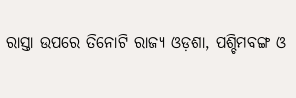ରାସ୍ତା ଉପରେ ତିନୋଟି ରାଜ୍ୟ ଓଡ଼ଶା, ପଶ୍ଚିମବଙ୍ଗ ଓ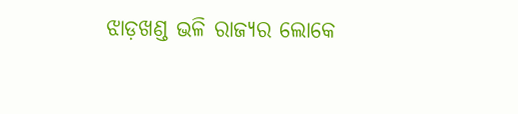ଝାଡ଼ଖଣ୍ଡ ଭଳି ରାଜ୍ୟର ଲୋକେ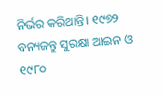ନିର୍ଭର କରିଥାନ୍ତି। ୧୯୭୨ ବନ୍ୟଜନ୍ତୁ ସୁରକ୍ଷା ଆଇନ ଓ ୧୯୮୦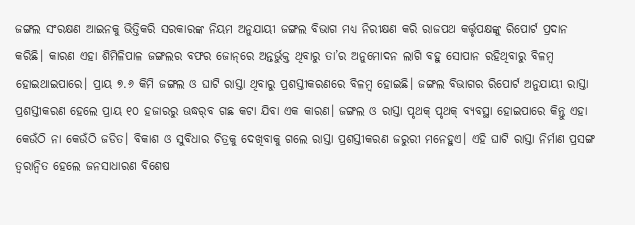ଜଙ୍ଗଲ ସଂରକ୍ଷଣ ଆଇନକୁ ଭିତ୍ତିକରି ସରକାରଙ୍କ ନିୟମ ଅନୁଯାୟୀ ଜଙ୍ଗଲ ବିଭାଗ ମଧ୍ୟ ନିରୀକ୍ଷଣ କରି ରାଜପଥ କର୍ତ୍ତୃପକ୍ଷଙ୍କୁ ରିପୋର୍ଟ ପ୍ରଦାନ କରିଛି। କାରଣ ଏହା ଶିମିଳିପାଳ ଜଙ୍ଗଲର ବଫର ଜୋନ୍‌ରେ ଅନ୍ତର୍ଭୁକ୍ତ ଥିବାରୁ ତା’ର ଅନୁମୋଦନ ଲାଗି ବହୁ ସୋପାନ ରହିଥିବାରୁ ବିଳମ୍ବ ହୋଇଥାଇପାରେ। ପ୍ରାୟ ୭.୬ କିମି ଜଙ୍ଗଲ ଓ ଘାଟି ରାସ୍ତା ଥିବାରୁ ପ୍ରଶସ୍ତୀକରଣରେ ବିଳମ୍ବ ହୋଇଛି। ଜଙ୍ଗଲ ବିଭାଗର ରିପୋର୍ଟ ଅନୁଯାୟୀ ରାସ୍ତା ପ୍ରଶସ୍ତୀକରଣ ହେଲେ ପ୍ରାୟ ୧୦ ହଜାରରୁ ଊଦ୍ଧର୍‌ବ ଗଛ କଟା ଯିବା ଏକ କାରଣ। ଜଙ୍ଗଲ ଓ ରାସ୍ତା ପୃଥକ୍‌ ପୃଥକ୍‌ ବ୍ୟବସ୍ଥା ହୋଇପାରେ କିନ୍ତୁ ଏହା କେଉଁଠି ନା କେଉଁଠି ଜଡିତ। ବିକାଶ ଓ ସୁବିଧାର ଚିତ୍ରକୁ ଦେଖିବାକୁ ଗଲେ ରାସ୍ତା ପ୍ରଶସ୍ତୀକରଣ ଜରୁରୀ ମନେହୁଏ। ଏହି ଘାଟି ରାସ୍ତା ନିର୍ମାଣ ପ୍ରସଙ୍ଗ ତ୍ୱରାନ୍ବିତ ହେଲେ ଜନସାଧାରଣ ବିଶେଷ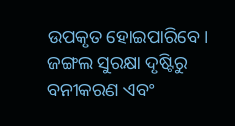ଉପକୃତ ହୋଇପାରିବେ। ଜଙ୍ଗଲ ସୁରକ୍ଷା ଦୃଷ୍ଟିରୁ ବନୀକରଣ ଏବଂ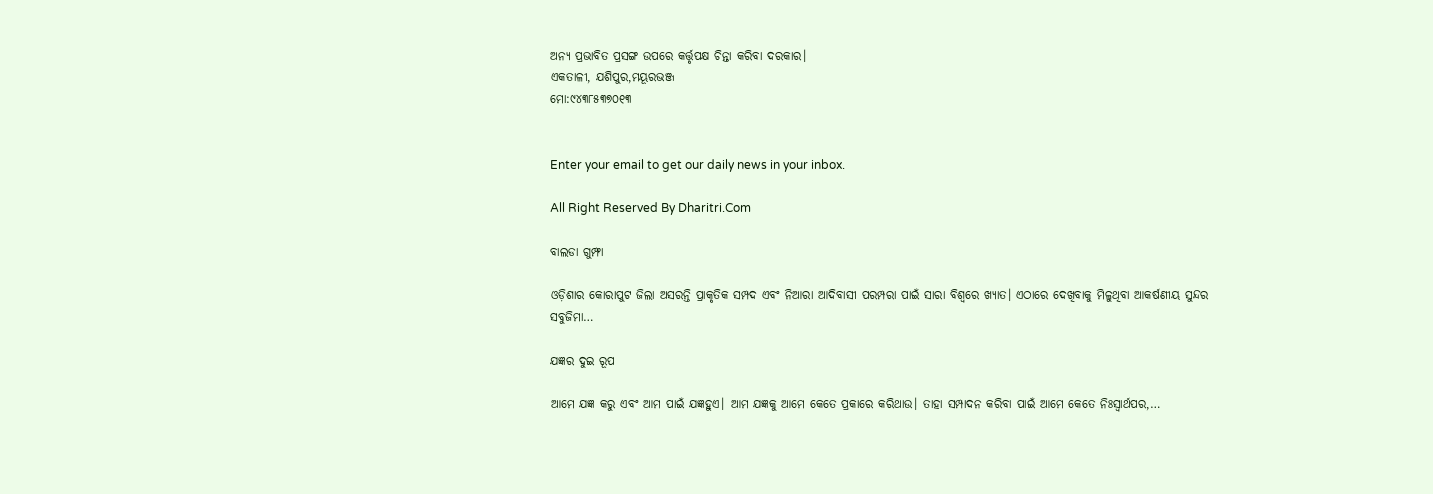ଅନ୍ୟ ପ୍ରଭାବିତ ପ୍ରସଙ୍ଗ ଉପରେ କର୍ତ୍ତୃପକ୍ଷ ଚିନ୍ତା କରିବା ଦରକାର।
ଏକତାଳୀ, ଯଶିପୁର,ମୟୂରଭଞ୍ଜ
ମୋ:୯୪୩୮୫୩୭୦୧୩


Enter your email to get our daily news in your inbox.

All Right Reserved By Dharitri.Com

ବାଲଡା ଗୁମ୍ଫା

ଓଡ଼ିଶାର କୋରାପୁଟ ଜିଲା ଅସରନ୍ତି ପ୍ରାକୃତିକ ସମ୍ପଦ ଏବଂ ନିଆରା ଆଦିବାସୀ ପରମ୍ପରା ପାଇଁ ସାରା ବିଶ୍ବରେ ଖ୍ୟାତ। ଏଠାରେ ଦେଖିବାକୁ ମିଳୁଥିବା ଆକର୍ଷଣୀୟ ସୁନ୍ଦର ସବୁଜିମା…

ଯଜ୍ଞର ଦୁଇ ରୂପ

ଆମେ ଯଜ୍ଞ କରୁ ଏବଂ ଆମ ପାଇଁ ଯଜ୍ଞହୁଏ। ଆମ ଯଜ୍ଞକୁ ଆମେ କେତେ ପ୍ରକାରେ କରିଥାଉ। ତାହା ସମ୍ପାଦନ କରିବା ପାଇଁ ଆମେ କେତେ ନିଃସ୍ବାର୍ଥପର,…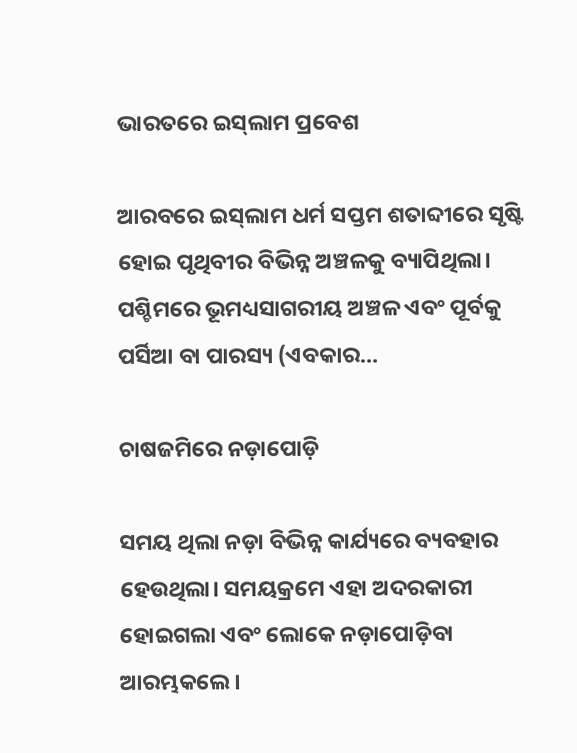ଭାରତରେ ଇସ୍‌ଲାମ ପ୍ରବେଶ

ଆରବରେ ଇସ୍‌ଲାମ ଧର୍ମ ସପ୍ତମ ଶତାବ୍ଦୀରେ ସୃଷ୍ଟି ହୋଇ ପୃଥିବୀର ବିଭିନ୍ନ ଅଞ୍ଚଳକୁ ବ୍ୟାପିଥିଲା। ପଶ୍ଚିମରେ ଭୂମଧ୍ୟସାଗରୀୟ ଅଞ୍ଚଳ ଏବଂ ପୂର୍ବକୁ ପର୍ସିଆ ବା ପାରସ୍ୟ (ଏବକାର…

ଚାଷଜମିରେ ନଡ଼ାପୋଡ଼ି

ସମୟ ଥିଲା ନଡ଼ା ବିଭିନ୍ନ କାର୍ଯ୍ୟରେ ବ୍ୟବହାର ହେଉଥିଲା। ସମୟକ୍ରମେ ଏହା ଅଦରକାରୀ ହୋଇଗଲା ଏବଂ ଲୋକେ ନଡ଼ାପୋଡ଼ିବା ଆରମ୍ଭକଲେ।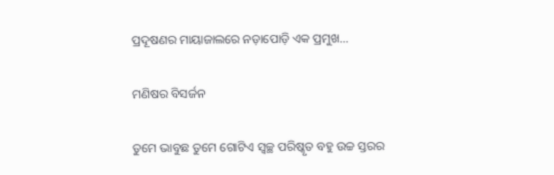ପ୍ରଦୂଷଣର ମାୟାଜାଲରେ ନଡ଼ାପୋଡ଼ି ଏକ ପ୍ରମୁଖ…

ମଣିଷର ବିସର୍ଜନ

ତୁମେ ଭାବୁଛ ତୁମେ ଗୋଟିଏ ସ୍ବଚ୍ଛ ପରିଷ୍କୃତ ବହୁ ଉଚ୍ଚ ସ୍ତରର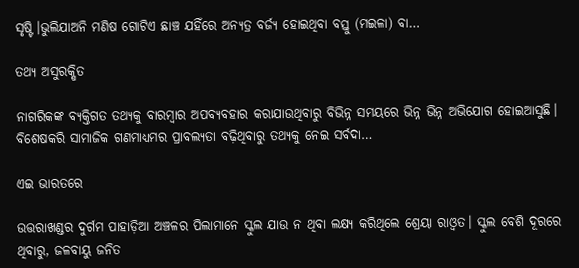ସୃଷ୍ଟି।ଭୁଲିଯାଅନି ମଣିଷ ଗୋଟିଏ ଛାଞ୍ଚ ଯହିଁରେ ଅନ୍ୟତ୍ର ବର୍ଜ୍ୟ ହୋଇଥିବା ବସ୍ତୁ (ମଇଳା) ବା…

ତଥ୍ୟ ଅସୁରକ୍ଷିତ

ନାଗରିକଙ୍କ ବ୍ୟକ୍ତିଗତ ତଥ୍ୟକୁ ବାରମ୍ବାର ଅପବ୍ୟବହାର କରାଯାଉଥିବାରୁ ବିଭିନ୍ନ ସମୟରେ ଭିନ୍ନ ଭିନ୍ନ ଅଭିଯୋଗ ହୋଇଆସୁଛି। ବିଶେଷକରି ସାମାଜିକ ଗଣମାଧ୍ୟମର ପ୍ରାବଲ୍ୟତା ବଢ଼ିଥିବାରୁ ତଥ୍ୟକୁ ନେଇ ସର୍ବଦା…

ଏଇ ଭାରତରେ

ଉତ୍ତରାଖଣ୍ଡର ଦୁର୍ଗମ ପାହାଡ଼ିଆ ଅଞ୍ଚଳର ପିଲାମାନେ ସ୍କୁଲ ଯାଉ ନ ଥିବା ଲକ୍ଷ୍ୟ କରିଥିଲେ ଶ୍ରେୟା ରାଓ୍ବତ। ସ୍କୁଲ ବେଶି ଦୂରରେ ଥିବାରୁ, ଜଳବାୟୁ ଜନିତ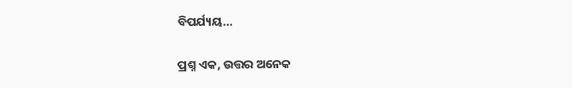ବିପର୍ଯ୍ୟୟ…

ପ୍ରଶ୍ନ ଏକ, ଉତ୍ତର ଅନେକ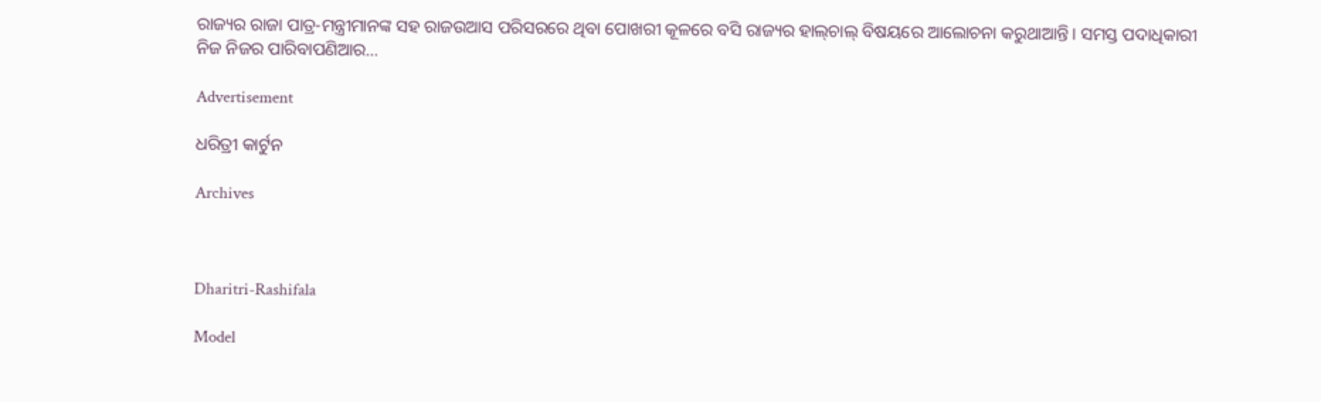ରାଜ୍ୟର ରାଜା ପାତ୍ର-ମନ୍ତ୍ରୀମାନଙ୍କ ସହ ରାଜଉଆସ ପରିସରରେ ଥିବା ପୋଖରୀ କୂଳରେ ବସି ରାଜ୍ୟର ହାଲ୍‌ଚାଲ୍‌ ବିଷୟରେ ଆଲୋଚନା କରୁଥାଆନ୍ତି। ସମସ୍ତ ପଦାଧିକାରୀ ନିଜ ନିଜର ପାରିବାପଣିଆର…

Advertisement

ଧରିତ୍ରୀ କାର୍ଟୁନ

Archives



Dharitri-Rashifala

Model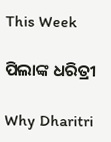This Week

ପିଲାଙ୍କ ଧରିତ୍ରୀ

Why Dharitri